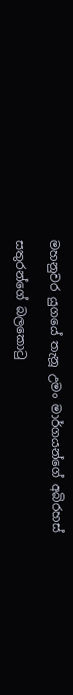මහනුවර යුගයේ තැනූ උමං මාර්ගයන්ගේ අබිරහස්

සතුරන්ගේ බලකොටු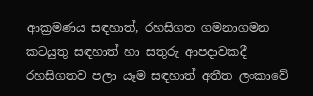ආක්‍රමණය සඳහාත්, රහසිගත ගමනාගමන කටයුතු සඳහාත් හා සතුරු ආපදාවකදී රහසිගතව පලා යෑම සඳහාත් අතීත ලංකාවේ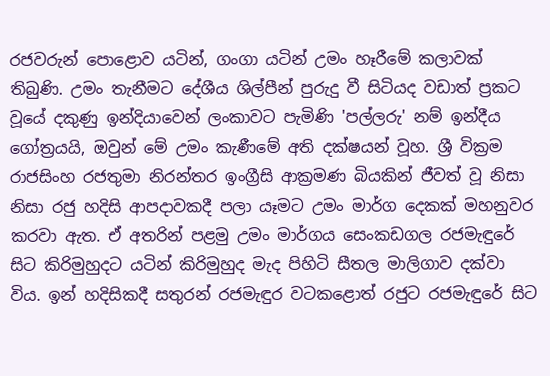රජවරුන් පොළොව යටින්, ගංගා යටින් උමං හෑරීමේ කලාවක් තිබුණි. උමං තැනීමට දේශීය ශිල්පීන් පුරුදු වී සිටියද වඩාත් ප්‍රකට වූයේ දකුණු ඉන්දියාවෙන් ලංකාවට පැමිණි 'පල්ලරු' නම් ඉන්දීය ගෝත්‍රයයි, ඔවුන් මේ උමං කැණීමේ අති දක්ෂයන් වූහ. ශ්‍රී වික්‍රම රාජසිංහ රජතුමා නිරන්තර ඉංග්‍රීසි ආක්‍රමණ බියකින් ජීවත් වූ නිසා නිසා රජු හදිසි ආපදාවකදී පලා යෑමට උමං මාර්ග දෙකක් මහනුවර කරවා ඇත. ඒ අතරින් පළමු උමං මාර්ගය සෙංකඩගල රජමැඳුරේ සිට කිරිමුහුදට යටින් කිරිමුහුද මැද පිහිටි සීතල මාලිගාව දක්වා විය. ඉන් හදිසිකදී සතුරන් රජමැඳුර වටකළොත් රජුට රජමැඳුරේ සිට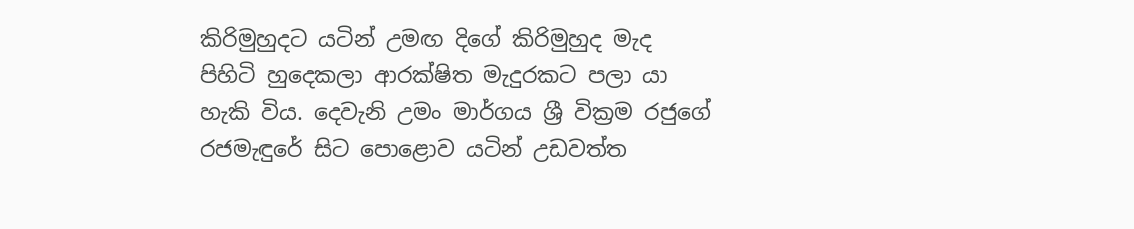කිරිමුහුදට යටින් උමඟ දිගේ කිරිමුහුද මැද පිහිටි හුදෙකලා ආරක්ෂිත මැදුරකට පලා යා හැකි විය. දෙවැනි උමං මාර්ගය ශ්‍රී වික්‍රම රජුගේ රජමැඳුරේ සිට පොළොව යටින් උඩවත්ත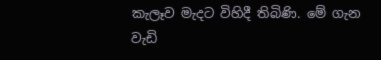කැලෑව මැදට විහිදී තිබිණි. මේ ගැන වැඩි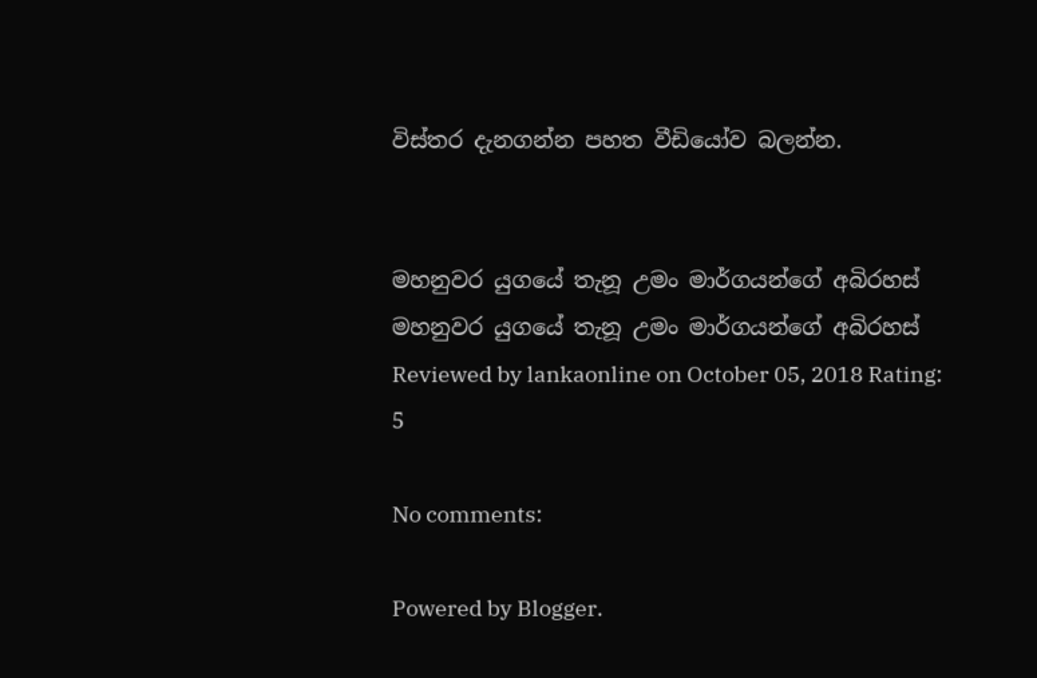විස්තර දැනගන්න පහත වීඩියෝව බලන්න.


මහනුවර යුගයේ තැනූ උමං මාර්ගයන්ගේ අබිරහස් මහනුවර යුගයේ තැනූ උමං මාර්ගයන්ගේ අබිරහස් Reviewed by lankaonline on October 05, 2018 Rating: 5

No comments:

Powered by Blogger.